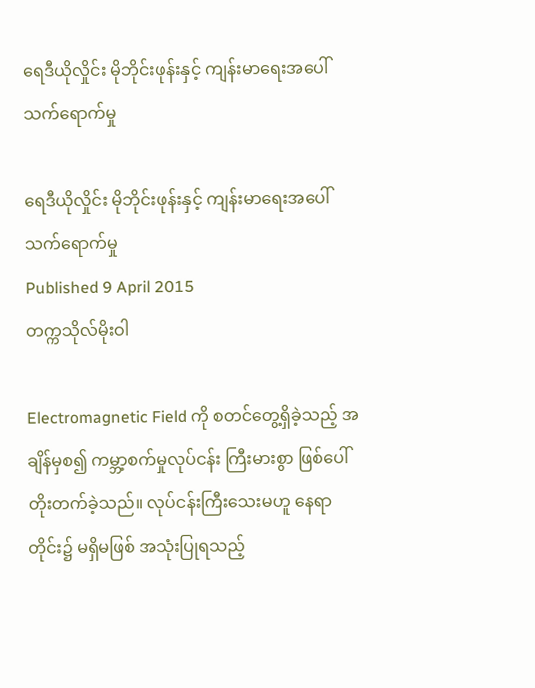ရေဒီယိုလှိုင်း မိုဘိုင်းဖုန်းနှင့် ကျန်းမာရေးအပေါ် သက်ရောက်မှု

ရေဒီယိုလှိုင်း မိုဘိုင်းဖုန်းနှင့် ကျန်းမာရေးအပေါ် သက်ရောက်မှု
Published 9 April 2015
တက္ကသိုလ်မိုးဝါ

Electromagnetic Field ကို စတင်တွေ့ရှိခဲ့သည့် အချိန်မှစ၍ ကမ္ဘာ့စက်မှုလုပ်ငန်း ကြီးမားစွာ ဖြစ်ပေါ်တိုးတက်ခဲ့သည်။ လုပ်ငန်းကြီးသေးမဟူ နေရာတိုင်း၌ မရှိမဖြစ် အသုံးပြုရသည့်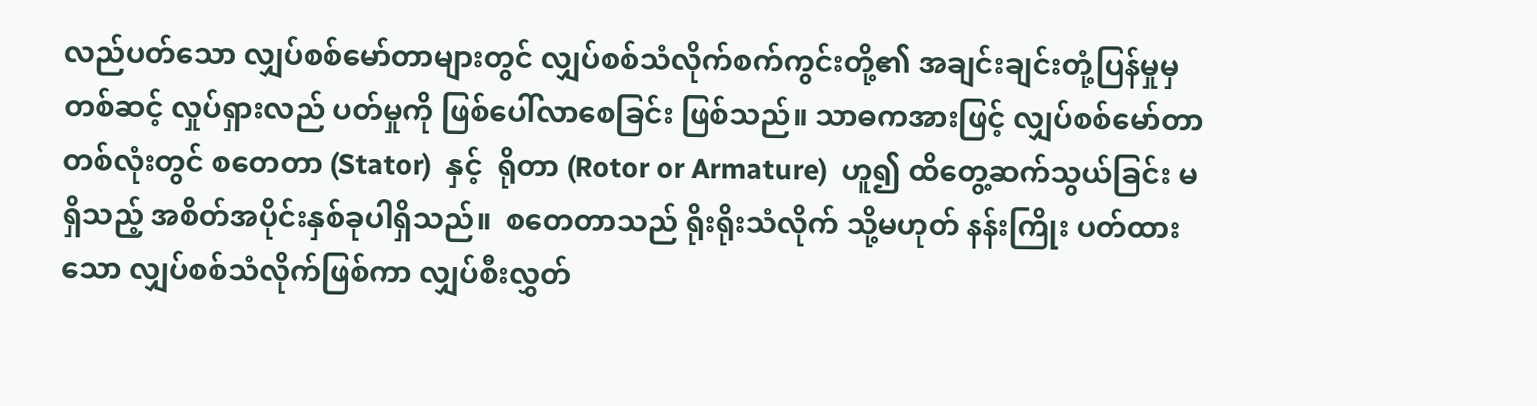လည်ပတ်သော လျှပ်စစ်မော်တာများတွင် လျှပ်စစ်သံလိုက်စက်ကွင်းတို့၏ အချင်းချင်းတုံ့ပြန်မှုမှတစ်ဆင့် လှုပ်ရှားလည် ပတ်မှုကို ဖြစ်ပေါ်လာစေခြင်း ဖြစ်သည်။ သာဓကအားဖြင့် လျှပ်စစ်မော်တာတစ်လုံးတွင် စတေတာ (Stator)  နှင့်  ရိုတာ (Rotor or Armature)  ဟူ၍ ထိတွေ့ဆက်သွယ်ခြင်း မရှိသည့် အစိတ်အပိုင်းနှစ်ခုပါရှိသည်။  စတေတာသည် ရိုးရိုးသံလိုက် သို့မဟုတ် နန်းကြိုး ပတ်ထားသော လျှပ်စစ်သံလိုက်ဖြစ်ကာ လျှပ်စီးလွှတ်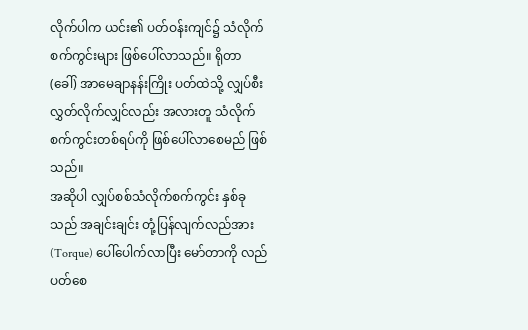လိုက်ပါက ယင်း၏ ပတ်ဝန်းကျင်၌ သံလိုက်စက်ကွင်းများ ဖြစ်ပေါ်လာသည်။ ရိုတာ (ခေါ်) အာမေချာနန်းကြိုး ပတ်ထဲသို့ လျှပ်စီးလွှတ်လိုက်လျှင်လည်း အလားတူ သံလိုက်စက်ကွင်းတစ်ရပ်ကို ဖြစ်ပေါ်လာစေမည် ဖြစ်သည်။
အဆိုပါ လျှပ်စစ်သံလိုက်စက်ကွင်း နှစ်ခုသည် အချင်းချင်း တုံ့ပြန်လျက်လည်အား (Torque) ပေါ်ပေါက်လာပြီး မော်တာကို လည်ပတ်စေ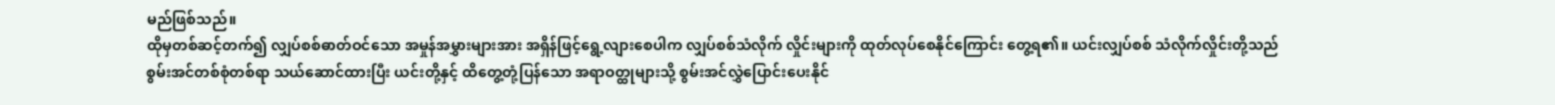မည်ဖြစ်သည်။
ထိုမှတစ်ဆင့်တက်၍ လျှပ်စစ်ဓာတ်ဝင်သော အမှုန်အမွှားများအား အရှိန်ဖြင့်ရွေ့လျားစေပါက လျှပ်စစ်သံလိုက် လှိုင်းများကို ထုတ်လုပ်စေနိုင်ကြောင်း တွေ့ရ၏။ ယင်းလျှပ်စစ် သံလိုက်လှိုင်းတို့သည် စွမ်းအင်တစ်စုံတစ်ရာ သယ်ဆောင်ထားပြီး ယင်းတို့နှင့် ထိတွေ့တုံ့ပြန်သော အရာဝတ္ထုများသို့ စွမ်းအင်လွှဲပြောင်းပေးနိုင်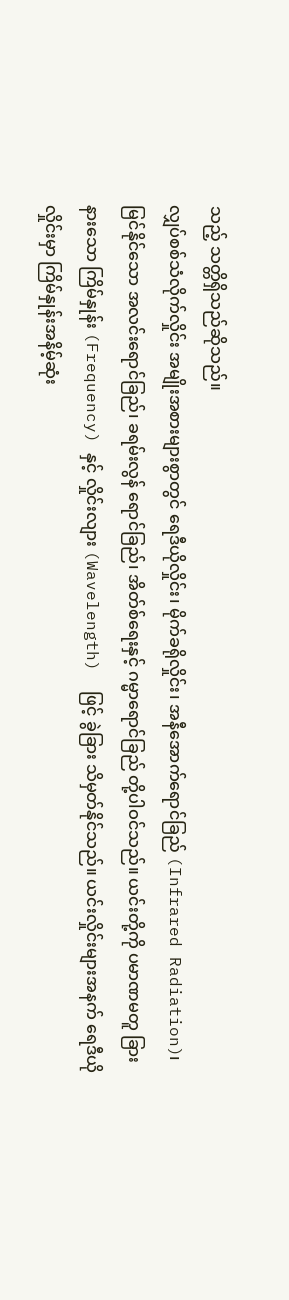သည့် သတ္တိရှိသည်ဆိုသည်။
လျှပ်စစ်သံလိုက်လှိုင်း အမျိုးအစားများစွာတွင် ရေဒီယိုလှိုင်း၊ မိုက်ခရိုလှိုင်း၊ အနီအောက်ရောင်ခြည် (Infrared Radiation)၊ မြင်နိုင်သော အလင်းရောင်ခြည်၊ ခရမ်းလွန် ရောင်ခြည်၊ အိတ်စ်ရေးနှင့် ဂမ္မာရောင်ခြည် တို့ပါဝင်သည်။ ယင်းတို့ကို ပမာဏမတူ ခြားနားသော ကြိမ်နှုန်း (Frequency) နှင့် လှိုင်းလျား (Wavelength)  ဖြင့် ခွဲခြား သိမှတ်နိုင်သည်။ ယင်းလှိုင်းများအနက် ရေဒီယိုလှိုင်းမှာ ကြိမ်နှုန်းအနိမ့်ဆုံး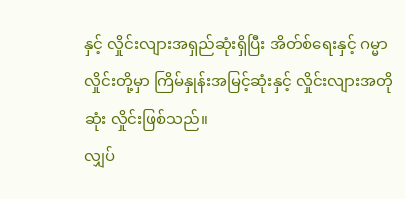နှင့် လှိုင်းလျားအရှည်ဆုံးရှိပြီး အိတ်စ်ရေးနှင့် ဂမ္မာလှိုင်းတို့မှာ ကြိမ်နှုန်းအမြင့်ဆုံးနှင့် လှိုင်းလျားအတိုဆုံး လှိုင်းဖြစ်သည်။
လျှပ်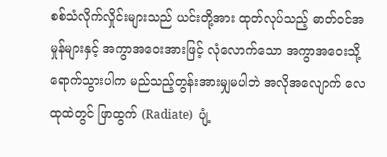စစ်သံလိုက်လှိုင်းများသည် ယင်းတို့အား ထုတ်လုပ်သည့် ဓာတ်ဝင်အမှုန်များနှင့် အကွာအဝေးအားဖြင့် လုံလောက်သော အကွာအဝေးသို့ ရောက်သွားပါက မည်သည့်တွန်းအားမျှမပါဘဲ အလိုအလျောက် လေထုထဲတွင် ဖြာထွက် (Radiate)  ပျံ့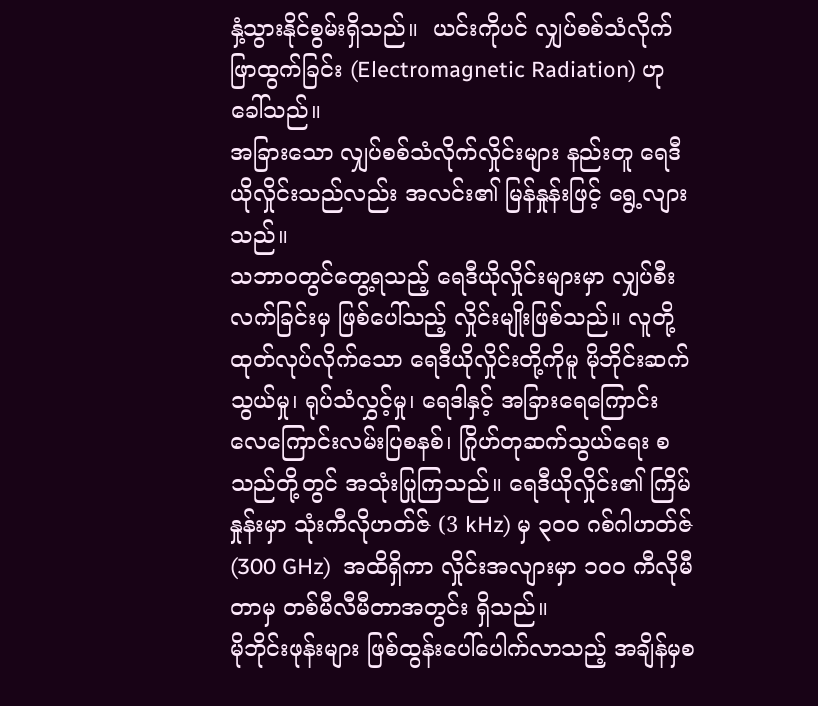နှံ့သွားနိုင်စွမ်းရှိသည်။  ယင်းကိုပင် လျှပ်စစ်သံလိုက်ဖြာထွက်ခြင်း (Electromagnetic Radiation) ဟု ခေါ်သည်။
အခြားသော လျှပ်စစ်သံလိုက်လှိုင်းများ နည်းတူ ရေဒီယိုလှိုင်းသည်လည်း အလင်း၏ မြန်နှုန်းဖြင့် ရွေ့လျားသည်။
သဘာဝတွင်တွေ့ရသည့် ရေဒီယိုလှိုင်းများမှာ လျှပ်စီးလက်ခြင်းမှ ဖြစ်ပေါ်သည့် လှိုင်းမျိုးဖြစ်သည်။ လူတို့ ထုတ်လုပ်လိုက်သော ရေဒီယိုလှိုင်းတို့ကိုမူ မိုဘိုင်းဆက်သွယ်မှု၊ ရုပ်သံလွှင့်မှု၊ ရေဒါနှင့် အခြားရေကြောင်း လေကြောင်းလမ်းပြစနစ်၊ ဂြိုဟ်တုဆက်သွယ်ရေး စသည်တို့တွင် အသုံးပြုကြသည်။ ရေဒီယိုလှိုင်း၏ ကြိမ်နှုန်းမှာ သုံးကီလိုဟတ်ဇ် (3 kHz) မှ ၃ဝဝ ဂစ်ဂါဟတ်ဇ်  (300 GHz)  အထိရှိကာ လှိုင်းအလျားမှာ ၁ဝဝ ကီလိုမီတာမှ တစ်မီလီမီတာအတွင်း ရှိသည်။
မိုဘိုင်းဖုန်းများ ဖြစ်ထွန်းပေါ်ပေါက်လာသည့် အချိန်မှစ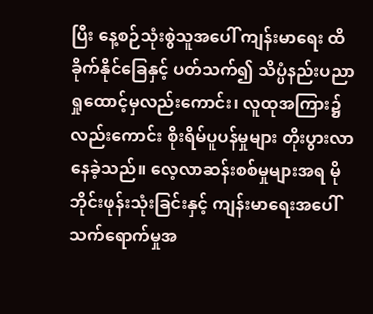ပြီး နေ့စဉ်သုံးစွဲသူအပေါ် ကျန်းမာရေး ထိခိုက်နိုင်ခြေနှင့် ပတ်သက်၍ သိပ္ပံနည်းပညာ ရှုထောင့်မှလည်းကောင်း၊ လူထုအကြား၌လည်းကောင်း စိုးရိမ်ပူပန်မှုများ တိုးပွားလာနေခဲ့သည်။ လေ့လာဆန်းစစ်မှုများအရ မိုဘိုင်းဖုန်းသုံးခြင်းနှင့် ကျန်းမာရေးအပေါ် သက်ရောက်မှုအ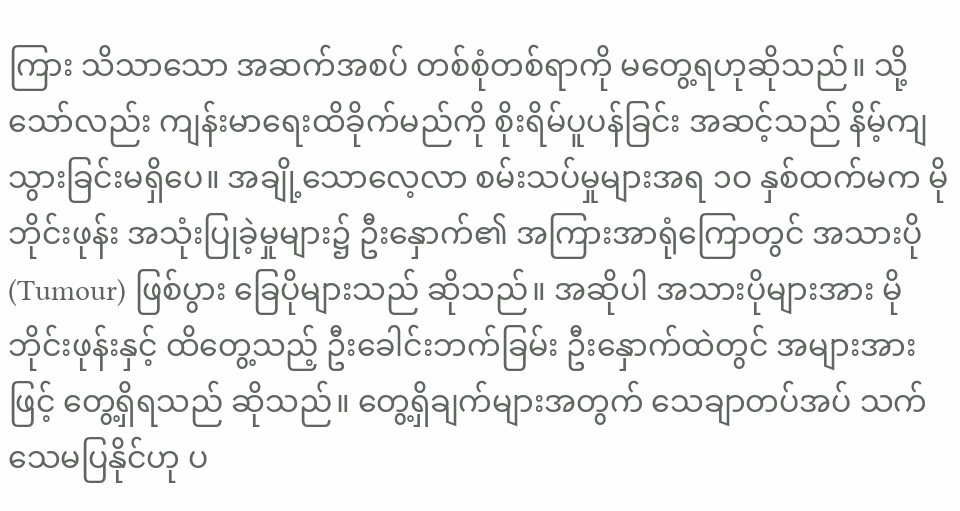ကြား သိသာသော အဆက်အစပ် တစ်စုံတစ်ရာကို မတွေ့ရဟုဆိုသည်။ သို့သော်လည်း ကျန်းမာရေးထိခိုက်မည်ကို စိုးရိမ်ပူပန်ခြင်း အဆင့်သည် နိမ့်ကျသွားခြင်းမရှိပေ။ အချို့သောလေ့လာ စမ်းသပ်မှုများအရ ၁ဝ နှစ်ထက်မက မိုဘိုင်းဖုန်း အသုံးပြုခဲ့မှုများ၌ ဦးနှောက်၏ အကြားအာရုံကြောတွင် အသားပို (Tumour) ဖြစ်ပွား ခြေပိုများသည် ဆိုသည်။ အဆိုပါ အသားပိုများအား မိုဘိုင်းဖုန်းနှင့် ထိတွေ့သည့် ဦးခေါင်းဘက်ခြမ်း ဦးနှောက်ထဲတွင် အများအားဖြင့် တွေ့ရှိရသည် ဆိုသည်။ တွေ့ရှိချက်များအတွက် သေချာတပ်အပ် သက်သေမပြနိုင်ဟု ပ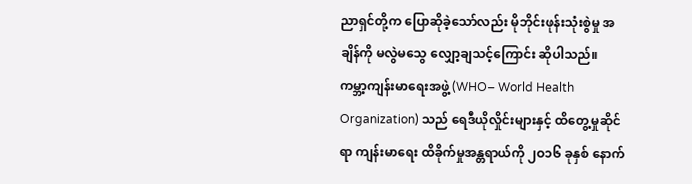ညာရှင်တို့က ပြောဆိုခဲ့သော်လည်း မိုဘိုင်းဖုန်းသုံးစွဲမှု အချိန်ကို မလွဲမသွေ လျှော့ချသင့်ကြောင်း ဆိုပါသည်။
ကမ္ဘာ့ကျန်းမာရေးအဖွဲ့ (WHO– World Health Organization) သည် ရေဒီယိုလှိုင်းများနှင့် ထိတွေ့မှုဆိုင်ရာ ကျန်းမာရေး ထိခိုက်မှုအန္တရာယ်ကို ၂ဝ၁၆ ခုနှစ် နောက်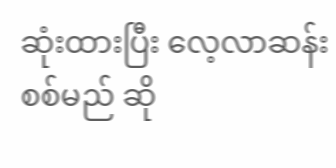ဆုံးထားပြီး လေ့လာဆန်းစစ်မည် ဆို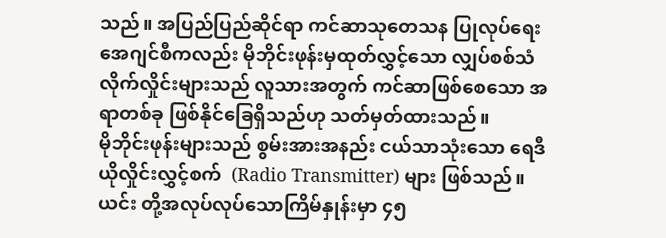သည်။ အပြည်ပြည်ဆိုင်ရာ ကင်ဆာသုတေသန ပြုလုပ်ရေး အေဂျင်စီကလည်း မိုဘိုင်းဖုန်းမှထုတ်လွှင့်သော လျှပ်စစ်သံလိုက်လှိုင်းများသည် လူသားအတွက် ကင်ဆာဖြစ်စေသော အရာတစ်ခု ဖြစ်နိုင်ခြေရှိသည်ဟု သတ်မှတ်ထားသည်။
မိုဘိုင်းဖုန်းများသည် စွမ်းအားအနည်း ငယ်သာသုံးသော ရေဒီယိုလှိုင်းလွှင့်စက်  (Radio Transmitter) များ ဖြစ်သည်။  ယင်း တို့အလုပ်လုပ်သောကြိမ်နှုန်းမှာ ၄၅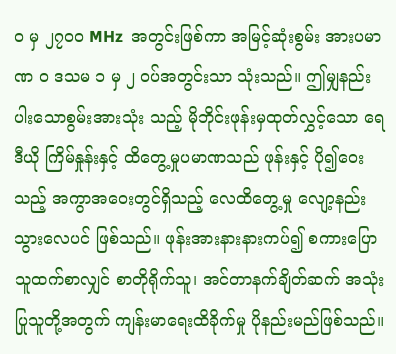ဝ မှ ၂၇ဝဝ MHz  အတွင်းဖြစ်ကာ အမြင့်ဆုံးစွမ်း အားပမာဏ ဝ ဒသမ ၁ မှ ၂ ဝပ်အတွင်းသာ သုံးသည်။ ဤမျှနည်းပါးသောစွမ်းအားသုံး သည့် မိုဘိုင်းဖုန်းမှထုတ်လွှင့်သော ရေဒီယို ကြိမ်နှုန်းနှင့် ထိတွေ့မှုပမာဏသည် ဖုန်းနှင့် ပို၍ဝေးသည့် အကွာအဝေးတွင်ရှိသည့် လေထိတွေ့မှု လျော့နည်းသွားလေပင် ဖြစ်သည်။ ဖုန်းအားနားနားကပ်၍ စကားပြောသူထက်စာလျှင် စာတိုရိုက်သူ၊ အင်တာနက်ချိတ်ဆက် အသုံးပြုသူတို့အတွက် ကျန်းမာရေးထိခိုက်မှု ပိုနည်းမည်ဖြစ်သည်။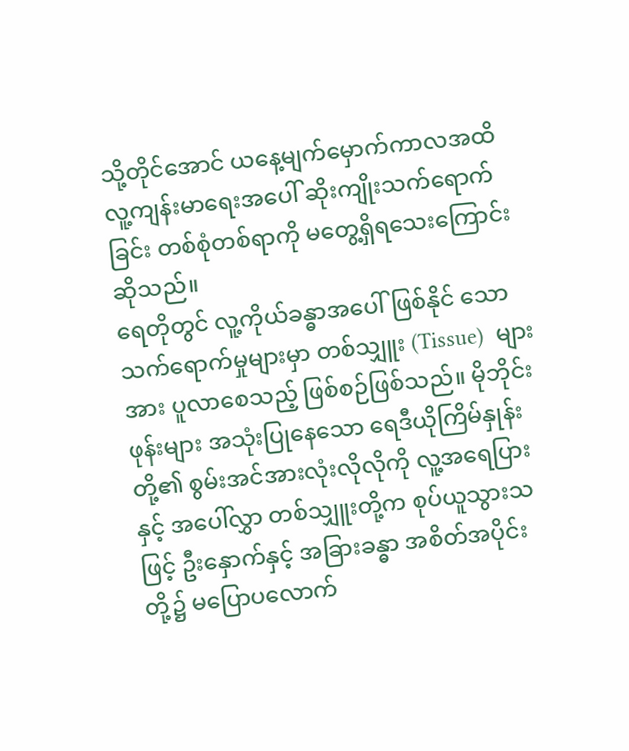သို့တိုင်အောင် ယနေ့မျက်မှောက်ကာလအထိ လူ့ကျန်းမာရေးအပေါ် ဆိုးကျိုးသက်ရောက်ခြင်း တစ်စုံတစ်ရာကို မတွေ့ရှိရသေးကြောင်း ဆိုသည်။
ရေတိုတွင် လူ့ကိုယ်ခန္ဓာအပေါ်ဖြစ်နိုင် သောသက်ရောက်မှုများမှာ တစ်သျှူး (Tissue)  များအား ပူလာစေသည့် ဖြစ်စဉ်ဖြစ်သည်။ မိုဘိုင်းဖုန်းများ အသုံးပြုနေသော ရေဒီယိုကြိမ်နှုန်းတို့၏ စွမ်းအင်အားလုံးလိုလိုကို လူ့အရေပြားနှင့် အပေါ်လွှာ တစ်သျှူးတို့က စုပ်ယူသွားသဖြင့် ဦးနှောက်နှင့် အခြားခန္ဓာ အစိတ်အပိုင်းတို့၌ မပြောပလောက်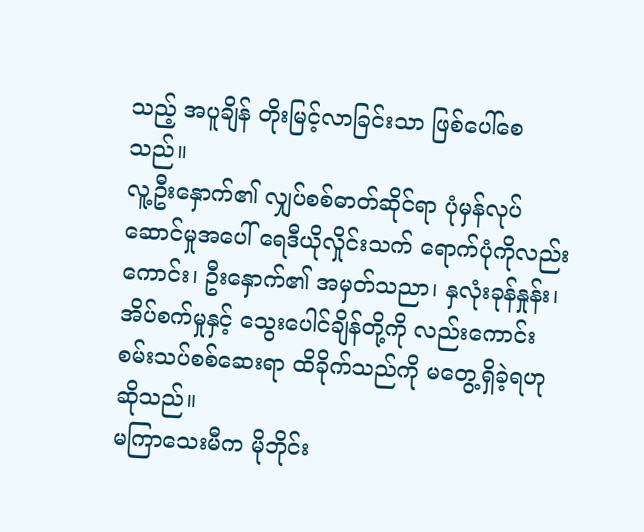သည့် အပူချိန် တိုးမြင့်လာခြင်းသာ ဖြစ်ပေါ်စေသည်။
လူ့ဦးနှောက်၏ လျှပ်စစ်ဓာတ်ဆိုင်ရာ ပုံမှန်လုပ်ဆောင်မှုအပေါ် ရေဒီယိုလှိုင်းသက် ရောက်ပုံကိုလည်းကောင်း၊ ဦးနှောက်၏ အမှတ်သညာ၊ နှလုံးခုန်နှုန်း၊ အိပ်စက်မှုနှင့် သွေးပေါင်ချိန်တို့ကို လည်းကောင်း စမ်းသပ်စစ်ဆေးရာ ထိခိုက်သည်ကို မတွေ့ရှိခဲ့ရဟုဆိုသည်။
မကြာသေးမီက မိုဘိုင်း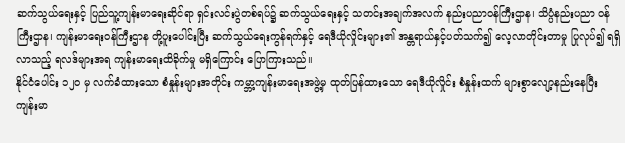ဆက်သွယ်ရေးနှင့် ပြည်သူ့ကျန်းမာရေးဆိုင်ရာ ရှင်းလင်းပွဲတစ်ရပ်၌ ဆက်သွယ်ရေးနှင့် သတင်းအချက်အလက် နည်းပညာဝန်ကြီးဌာန၊ သိပ္ပံနည်းပညာ ဝန်ကြီးဌာန၊ ကျန်းမာရေးဝန်ကြီးဌာန တို့ပူးပေါင်းပြီး ဆက်သွယ်ရေးကွန်ရက်နှင့် ရေဒီယိုလှိုင်းများ၏ အန္တရာယ်နှင့်ပတ်သက်၍ လေ့လာတိုင်းတာမှု ပြုလုပ်၍ ရရှိလာသည့် ရလဒ်များအရ ကျန်းမာရေးထိခိုက်မှု မရှိကြောင်း ပြောကြားသည်။
နိုင်ငံပေါင်း ၁၂ဝ မှ လက်ခံထားသော စံနှုန်းများအတိုင်း ကမ္ဘာ့ကျန်းမာရေးအဖွဲ့မှ ထုတ်ပြန်ထားသော ရေဒီယိုလှိုင်း စံနှုန်းထက် များစွာလျော့နည်းနေပြီး ကျန်းမာ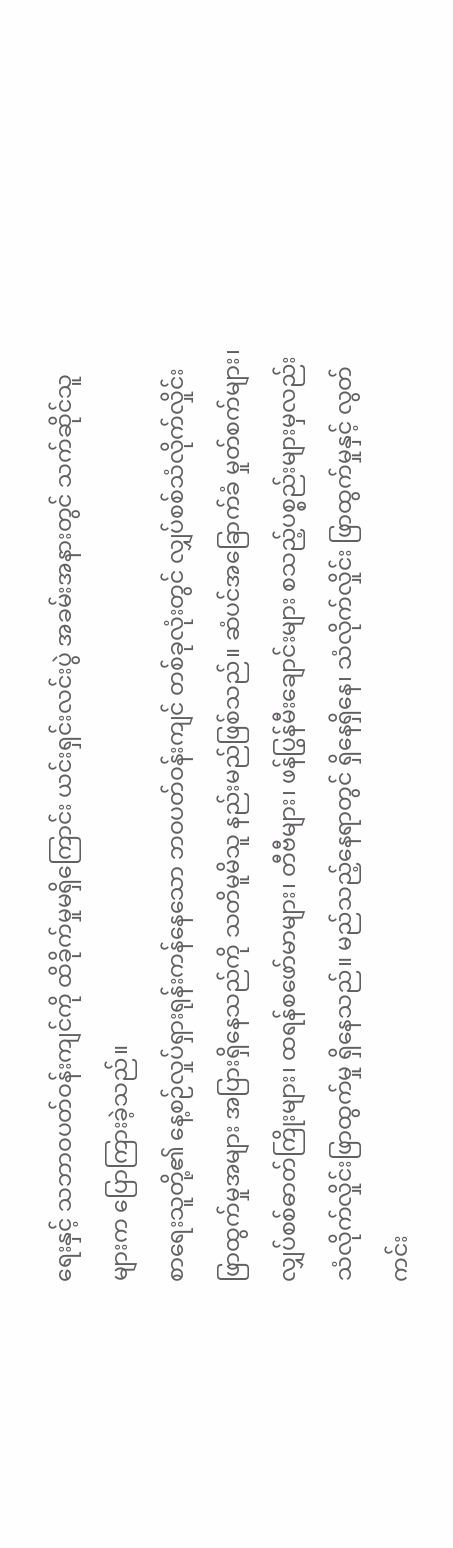ရေးနှင့် သဘာဝပတ်ဝန်းကျင်ကို ထိခိုက်မှုမရှိကြောင်း ယင်းရှင်းလင်းပွဲ အခမ်းအနားတွင် သက်ဆိုင်သူများက ပြောကြားခဲ့သည်။
စာရေးသူတို့၏ နေ့စဉ်လှုပ်ရှားရုန်းကန်နေသော ဘဝပတ်ဝန်းကျင် တစ်ခုလုံးတွင် လျှပ်စစ်သံလိုက်လှိုင်း ဖြာထွက်မှုအများ အပြားရှိနေသည်ကို သတိမူမိသူ နည်းမည်ဖြစ်သည်။ ဆံပင်အခြောက်ခံ မှုတ်စက်များ၊ လျှပ်စစ်ဓာတ်ကြိုးများ၊ ထရန်စဖော်မာများ၊ တီဗီများ၊ ဖန်ပြွန်မီးချောင်းများ စသည့်ပစ္စည်းများမှလည်း သံလိုက်လှိုင်းဖြာထွက်မှု ရှိနေသည်။ မည်သည့်နေရာတွင် ရှိနေရှိနေ၊ သံလိုက်လှိုင်း ဖြာထွက်မှုနှင့် လွတ်ကင်း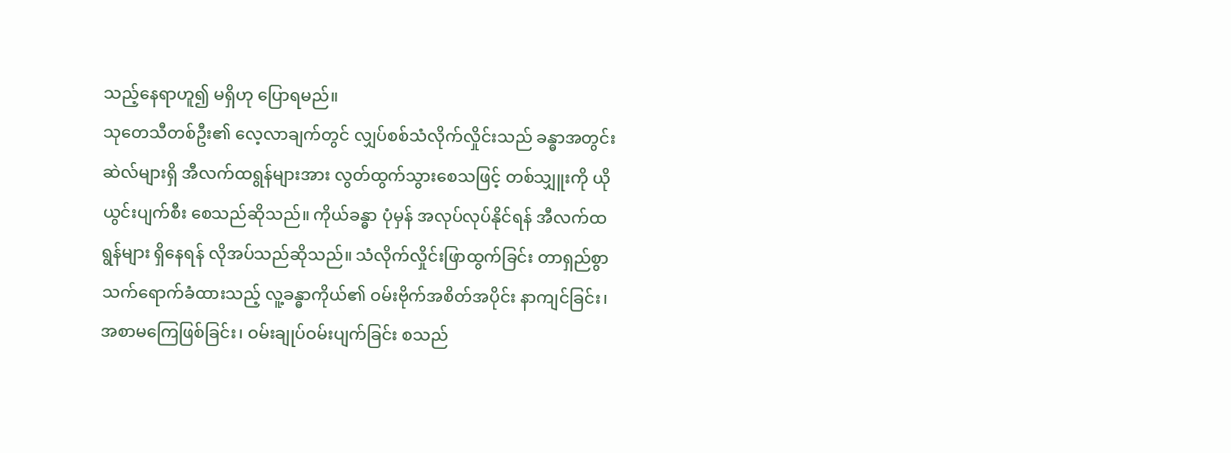သည့်နေရာဟူ၍ မရှိဟု ပြောရမည်။
သုတေသီတစ်ဦး၏ လေ့လာချက်တွင် လျှပ်စစ်သံလိုက်လှိုင်းသည် ခန္ဓာအတွင်း ဆဲလ်များရှိ အီလက်ထရွန်များအား လွတ်ထွက်သွားစေသဖြင့် တစ်သျှူးကို ယိုယွင်းပျက်စီး စေသည်ဆိုသည်။ ကိုယ်ခန္ဓာ ပုံမှန် အလုပ်လုပ်နိုင်ရန် အီလက်ထရွန်များ ရှိနေရန် လိုအပ်သည်ဆိုသည်။ သံလိုက်လှိုင်းဖြာထွက်ခြင်း တာရှည်စွာ သက်ရောက်ခံထားသည့် လူ့ခန္ဓာကိုယ်၏ ဝမ်းဗိုက်အစိတ်အပိုင်း နာကျင်ခြင်း၊ အစာမကြေဖြစ်ခြင်း၊ ဝမ်းချုပ်ဝမ်းပျက်ခြင်း စသည်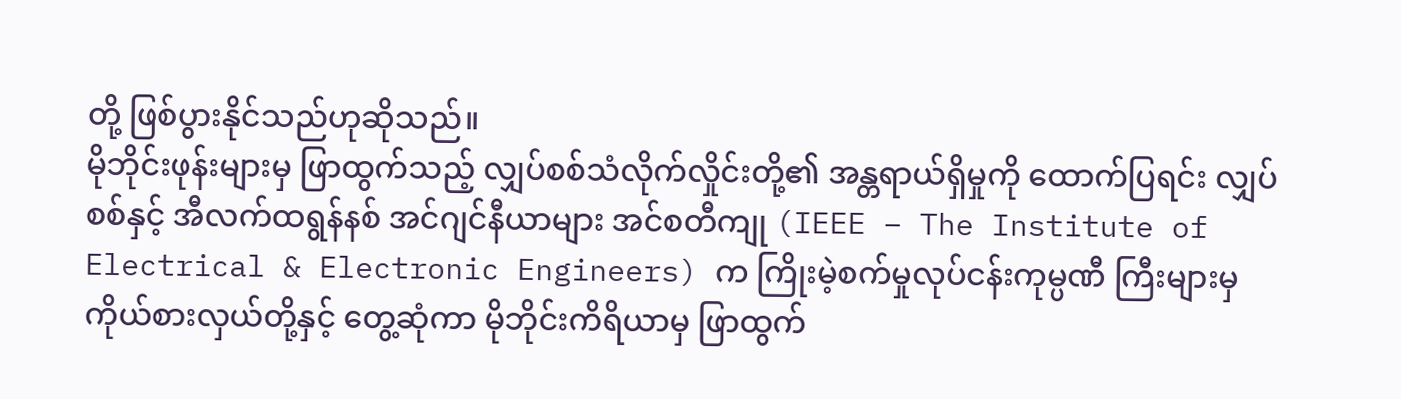တို့ ဖြစ်ပွားနိုင်သည်ဟုဆိုသည်။
မိုဘိုင်းဖုန်းများမှ ဖြာထွက်သည့် လျှပ်စစ်သံလိုက်လှိုင်းတို့၏ အန္တရာယ်ရှိမှုကို ထောက်ပြရင်း လျှပ်စစ်နှင့် အီလက်ထရွန်နစ် အင်ဂျင်နီယာများ အင်စတီကျု (IEEE – The Institute of Electrical & Electronic Engineers) က ကြိုးမဲ့စက်မှုလုပ်ငန်းကုမ္ပဏီ ကြီးများမှ ကိုယ်စားလှယ်တို့နှင့် တွေ့ဆုံကာ မိုဘိုင်းကိရိယာမှ ဖြာထွက်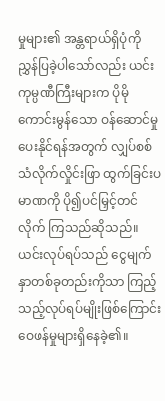မှုများ၏ အန္တရာယ်ရှိပုံကို ညွှန်ပြခဲ့ပါသော်လည်း ယင်းကုမ္ပဏီကြီးများက ပိုမိုကောင်းမွန်သော ဝန်ဆောင်မှု ပေးနိုင်ရန်အတွက် လျှပ်စစ်သံလိုက်လှိုင်းဖြာ ထွက်ခြင်းပမာဏကို ပို၍ပင်မြှင့်တင်လိုက် ကြသည်ဆိုသည်။ ယင်းလုပ်ရပ်သည် ငွေမျက်နှာတစ်ခုတည်းကိုသာ ကြည့်သည့်လုပ်ရပ်မျိုးဖြစ်ကြောင်း ဝေဖန်မှုများရှိနေခဲ့၏။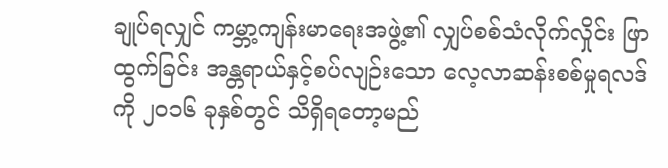ချုပ်ရလျှင် ကမ္ဘာ့ကျန်းမာရေးအဖွဲ့၏ လျှပ်စစ်သံလိုက်လှိုင်း ဖြာထွက်ခြင်း အန္တရာယ်နှင့်စပ်လျဉ်းသော လေ့လာဆန်းစစ်မှုရလဒ် ကို ၂ဝ၁၆ ခုနှစ်တွင် သိရှိရတော့မည်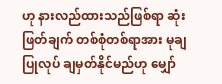ဟု နားလည်ထားသည်ဖြစ်ရာ ဆုံးဖြတ်ချက် တစ်စုံတစ်ရာအား မုချပြုလုပ် ချမှတ်နိုင်မည်ဟု မျှော်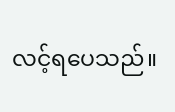လင့်ရပေသည်။